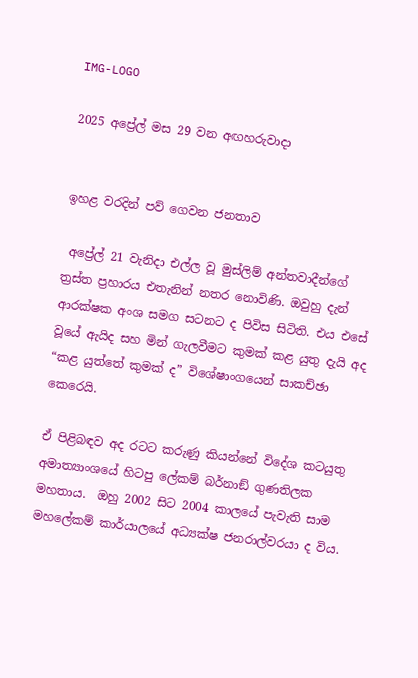IMG-LOGO

2025 අප්‍රේල් මස 29 වන අඟහරුවාදා


ඉහළ වරදින් පව් ගෙවන ජනතාව

 අප්‍රේල් 21 වැනිදා එල්ල වූ මුස්ලිම් අන්තවාදීන්ගේ ත්‍රස්ත ප්‍රහාරය එතැනින් නතර නොවිණි. ඔවුහු දැන් ආරක්ෂක අංශ සමග සටනට ද පිවිස සිටිති. එය එසේ වූයේ ඇයිද සහ මින් ගැලවීමට කුමක් කළ යුතු දැයි අද “කළ යුත්තේ කුමක් ද” විශේෂාංගයෙන් සාකච්ඡා කෙරෙයි.

ඒ පිළිබඳව අද රටට කරුණු කියන්නේ විදේශ කටයුතු අමාත්‍යාංශයේ හිටපු ලේකම් බර්නාඞ් ගුණතිලක මහතාය.  ඔහු 2002 සිට 2004 කාලයේ පැවැති සාම මහලේකම් කාර්යාලයේ අධ්‍යක්ෂ ජනරාල්වරයා ද විය.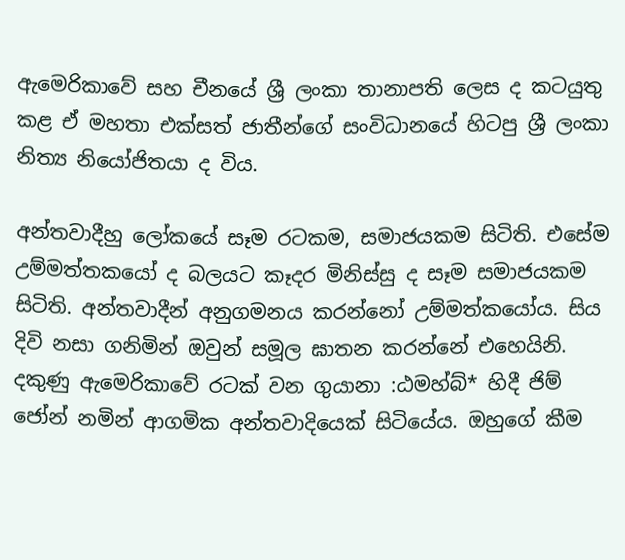ඇමෙරිකාවේ සහ චීනයේ ශ්‍රී ලංකා තානාපති ලෙස ද කටයුතු කළ ඒ මහතා එක්සත් ජාතීන්ගේ සංවිධානයේ හිටපු ශ්‍රී ලංකා නිත්‍ය නියෝජිතයා ද විය.

අන්තවාදීහු ලෝකයේ සෑම රටකම, සමාජයකම සිටිති. එසේම උම්මත්තකයෝ ද බලයට කෑදර මිනිස්සු ද සෑම සමාජයකම සිටිති. අන්තවාදීන් අනුගමනය කරන්නෝ උම්මත්කයෝය. සිය දිවි නසා ගනිමින් ඔවුන් සමූල ඝාතන කරන්නේ එහෙයිනි. දකුණු ඇමෙරිකාවේ රටක් වන ගුයානා :ඨමහ්බ්* හිදී ජිම් ජෝන් නමින් ආගමික අන්තවාදියෙක් සිටියේය. ඔහුගේ කීම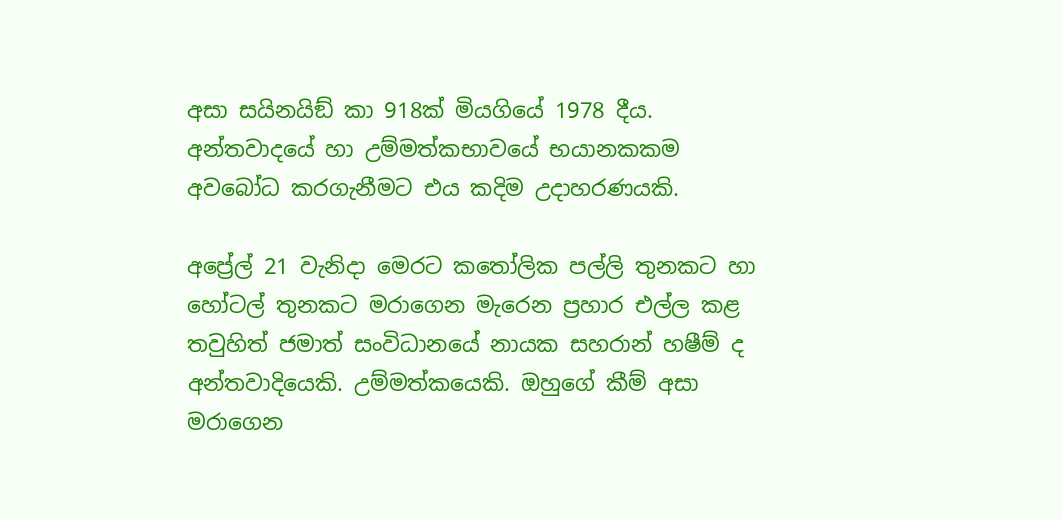අසා සයිනයිඞ් කා 918ක් මියගියේ 1978 දීය. අන්තවාදයේ හා උම්මත්කභාවයේ භයානකකම අවබෝධ කරගැනීමට එය කදිම උදාහරණයකි.

අප්‍රේල් 21 වැනිදා මෙරට කතෝලික පල්ලි තුනකට හා හෝටල් තුනකට මරාගෙන මැරෙන ප්‍රහාර එල්ල කළ තවුහිත් ජමාත් සංවිධානයේ නායක සහරාන් හෂීම් ද අන්තවාදියෙකි. උම්මත්කයෙකි. ඔහුගේ කීම් අසා මරාගෙන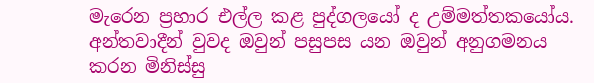මැරෙන ප්‍රහාර එල්ල කළ පුද්ගලයෝ ද උම්මත්තකයෝය. අන්තවාදීන් වුවද ඔවුන් පසුපස යන ඔවුන් අනුගමනය කරන මිනිස්සු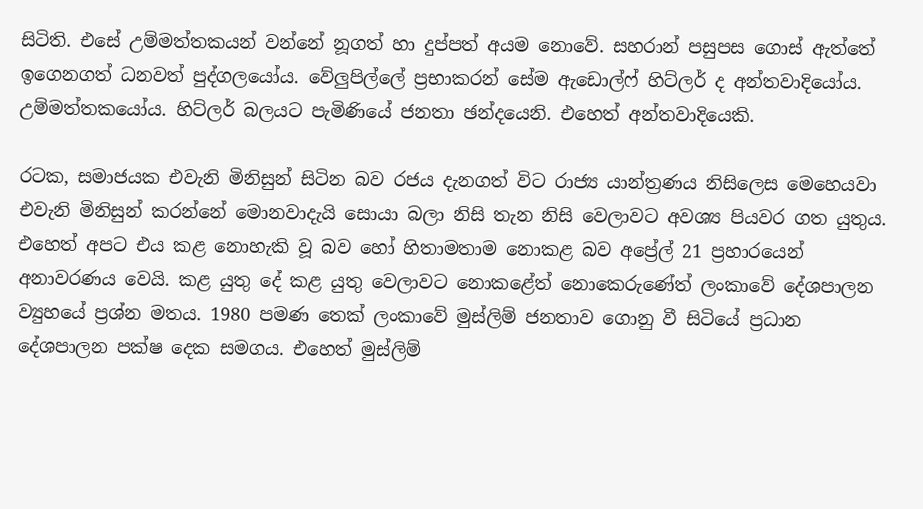සිටිති. එසේ උම්මත්තකයන් වන්නේ නූගත් හා දුප්පත් අයම නොවේ. සහරාන් පසුපස ගොස් ඇත්තේ ඉගෙනගත් ධනවත් පුද්ගලයෝය. වේලුපිල්ලේ ප්‍රභාකරන් සේම ඇඩොල්ෆ් හිට්ලර් ද අන්තවාදියෝය. උම්මත්තකයෝය. හිට්ලර් බලයට පැමිණියේ ජනතා ඡන්දයෙනි. එහෙත් අන්තවාදියෙකි.

රටක, සමාජයක එවැනි මිනිසුන් සිටින බව රජය දැනගත් විට රාජ්‍ය යාන්ත්‍රණය නිසිලෙස මෙහෙයවා එවැනි මිනිසුන් කරන්නේ මොනවාදැයි සොයා බලා නිසි තැන නිසි වෙලාවට අවශ්‍ය පියවර ගත යුතුය. එහෙත් අපට එය කළ නොහැකි වූ බව හෝ හිතාමතාම නොකළ බව අප්‍රේල් 21 ප්‍රහාරයෙන් අනාවරණය වෙයි. කළ යුතු දේ කළ යුතු වෙලාවට නොකළේත් නොකෙරුණේත් ලංකාවේ දේශපාලන ව්‍යුහයේ ප්‍රශ්න මතය. 1980 පමණ තෙක් ලංකාවේ මුස්ලිම් ජනතාව ගොනු වී සිටියේ ප්‍රධාන දේශපාලන පක්ෂ දෙක සමගය. එහෙත් මුස්ලිම්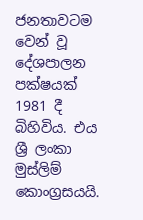ජනතාවටම වෙන් වූ දේශපාලන පක්ෂයක් 1981 දී බිහිවිය. එය ශ්‍රී ලංකා මුස්ලිම් කොංග්‍රසයයි.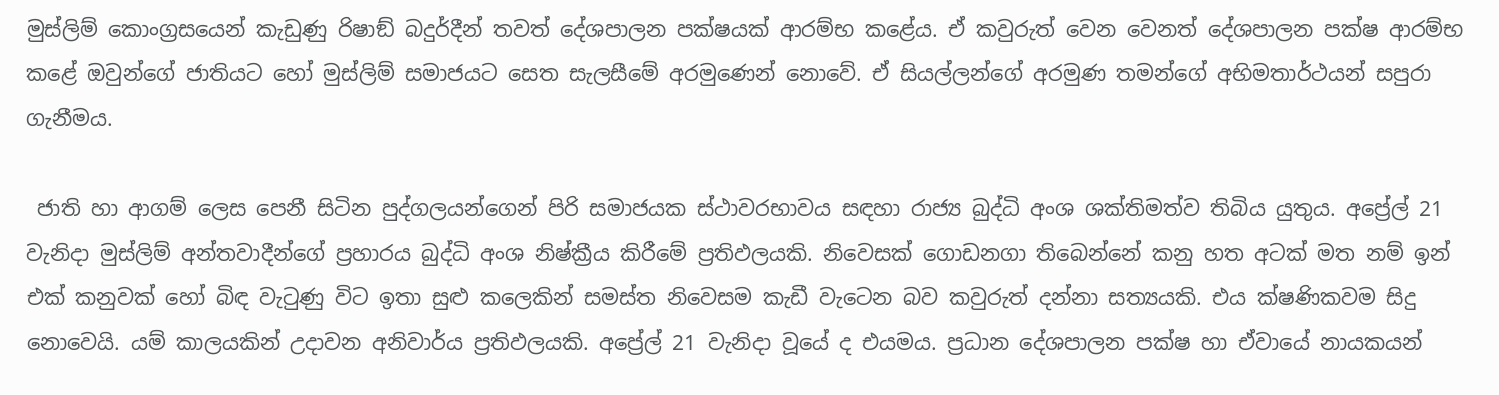මුස්ලිම් කොංග්‍රසයෙන් කැඩුණු රිෂාඞ් බදුර්දීන් තවත් දේශපාලන පක්ෂයක් ආරම්භ කළේය. ඒ කවුරුත් වෙන වෙනත් දේශපාලන පක්ෂ ආරම්භ කළේ ඔවුන්ගේ ජාතියට හෝ මුස්ලිම් සමාජයට සෙත සැලසීමේ අරමුණෙන් නොවේ. ඒ සියල්ලන්ගේ අරමුණ තමන්ගේ අභිමතාර්ථයන් සපුරා ගැනීමය.

 ජාති හා ආගම් ලෙස පෙනී සිටින පුද්ගලයන්ගෙන් පිරි සමාජයක ස්ථාවරභාවය සඳහා රාජ්‍ය බුද්ධි අංශ ශක්තිමත්ව තිබිය යුතුය. අප්‍රේල් 21 වැනිදා මුස්ලිම් අන්තවාදීන්ගේ ප්‍රහාරය බුද්ධි අංශ නිෂ්ක්‍රීය කිරීමේ ප්‍රතිඵලයකි. නිවෙසක් ගොඩනගා තිබෙන්නේ කනු හත අටක් මත නම් ඉන් එක් කනුවක් හෝ බිඳ වැටුණු විට ඉතා සුළු කලෙකින් සමස්ත නිවෙසම කැඩී වැටෙන බව කවුරුත් දන්නා සත්‍යයකි. එය ක්ෂණිකවම සිදු නොවෙයි. යම් කාලයකින් උදාවන අනිවාර්ය ප්‍රතිඵලයකි. අප්‍රේල් 21 වැනිදා වූයේ ද එයමය. ප්‍රධාන දේශපාලන පක්ෂ හා ඒවායේ නායකයන්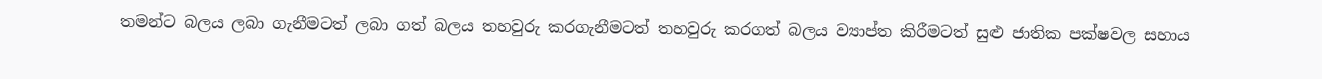තමන්ට බලය ලබා ගැනීමටත් ලබා ගත් බලය තහවුරු කරගැනීමටත් තහවුරු කරගත් බලය ව්‍යාප්ත කිරීමටත් සුළු ජාතික පක්ෂවල සහාය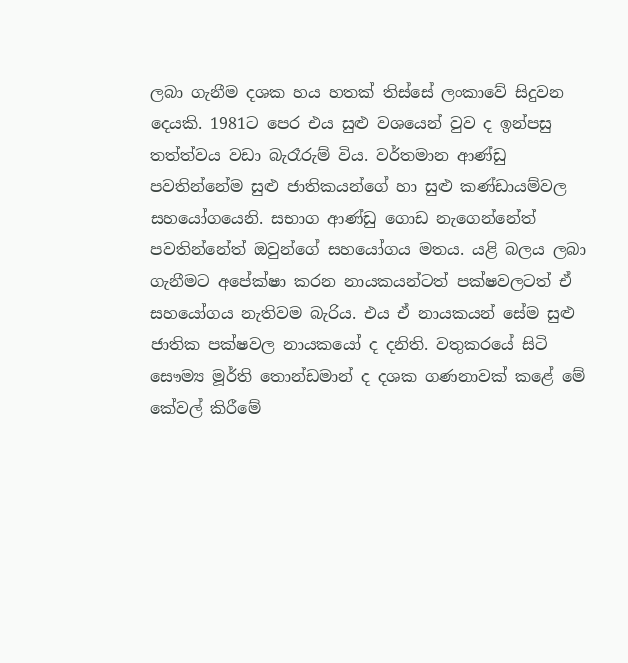ලබා ගැනීම දශක හය හතක් තිස්සේ ලංකාවේ සිදුවන දෙයකි. 1981ට පෙර එය සුළු වශයෙන් වුව ද ඉන්පසු තත්ත්වය වඩා බැරෑරුම් විය. වර්තමාන ආණ්ඩු පවතින්නේම සුළු ජාතිකයන්ගේ හා සුළු කණ්ඩායම්වල සහයෝගයෙනි. සභාග ආණ්ඩු ගොඩ නැගෙන්නේත් පවතින්නේත් ඔවුන්ගේ සහයෝගය මතය. යළි බලය ලබා ගැනීමට අපේක්ෂා කරන නායකයන්ටත් පක්ෂවලටත් ඒ සහයෝගය නැතිවම බැරිය. එය ඒ නායකයන් සේම සුළු ජාතික පක්ෂවල නායකයෝ ද දනිති. වතුකරයේ සිටි සෞම්‍ය මූර්ති තොන්ඩමාන් ද දශක ගණනාවක් කළේ මේ කේවල් කිරීමේ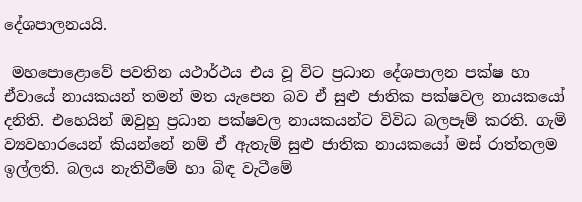දේශපාලනයයි.

 මහපොළොවේ පවතින යථාර්ථය එය වූ විට ප්‍රධාන දේශපාලන පක්ෂ හා ඒවායේ නායකයන් තමන් මත යැපෙන බව ඒ සුළු ජාතික පක්ෂවල නායකයෝ දනිති. එහෙයින් ඔවුහු ප්‍රධාන පක්ෂවල නායකයන්ට විවිධ බලපෑම් කරති. ගැමි ව්‍යවහාරයෙන් කියන්නේ නම් ඒ ඇතැම් සුළු ජාතික නායකයෝ මස් රාත්තලම ඉල්ලති. බලය නැතිවීමේ හා බිඳ වැටීමේ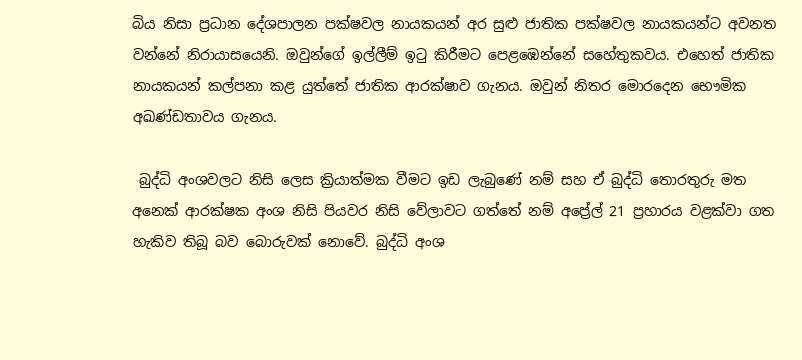බිය නිසා ප්‍රධාන දේශපාලන පක්ෂවල නායකයන් අර සුළු ජාතික පක්ෂවල නායකයන්ට අවනත වන්නේ නිරායාසයෙනි. ඔවුන්ගේ ඉල්ලීම් ඉටු කිරීමට පෙළඹෙන්නේ සහේතුකවය. එහෙත් ජාතික නායකයන් කල්පනා කළ යුත්තේ ජාතික ආරක්ෂාව ගැනය. ඔවුන් නිතර මොරදෙන භෞමික අඛණ්ඩතාවය ගැනය.

 බුද්ධි අංශවලට නිසි ලෙස ක්‍රියාත්මක වීමට ඉඩ ලැබුණේ නම් සහ ඒ බුද්ධි තොරතුරු මත අනෙක් ආරක්ෂක අංශ නිසි පියවර නිසි වේලාවට ගත්තේ නම් අප්‍රේල් 21 ප්‍රහාරය වළක්වා ගත හැකිව තිබූ බව බොරුවක් නොවේ. බුද්ධි අංශ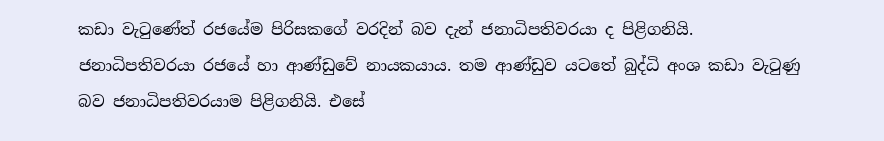කඩා වැටුණේත් රජයේම පිරිසකගේ වරදින් බව දැන් ජනාධිපතිවරයා ද පිළිගනියි. ජනාධිපතිවරයා රජයේ හා ආණ්ඩුවේ නායකයාය. තම ආණ්ඩුව යටතේ බුද්ධි අංශ කඩා වැටුණු බව ජනාධිපතිවරයාම පිළිගනියි. එසේ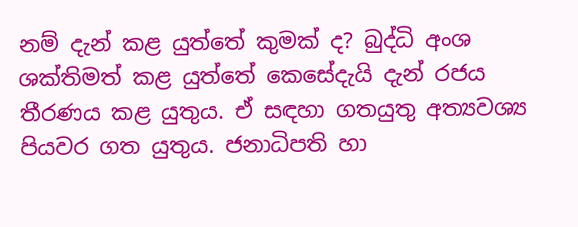නම් දැන් කළ යුත්තේ කුමක් ද? බුද්ධි අංශ ශක්තිමත් කළ යුත්තේ කෙසේදැයි දැන් රජය තීරණය කළ යුතුය. ඒ සඳහා ගතයුතු අත්‍යවශ්‍ය පියවර ගත යුතුය. ජනාධිපති හා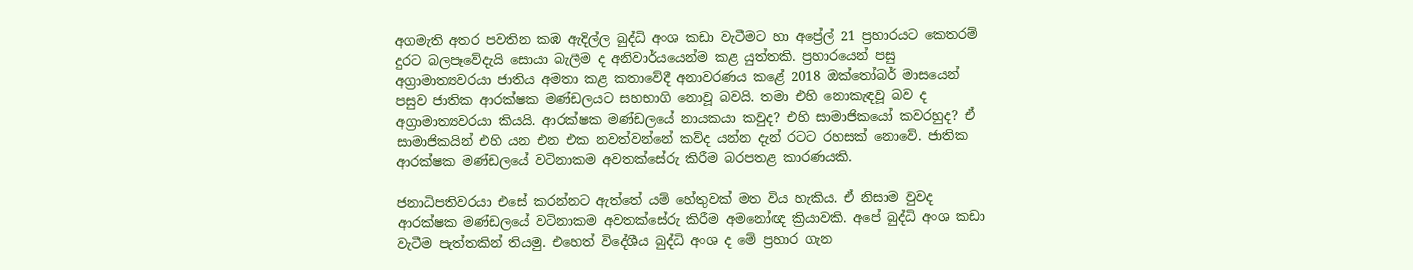අගමැති අතර පවතින කඹ ඇදිල්ල බුද්ධි අංශ කඩා වැටීමට හා අප්‍රේල් 21 ප්‍රහාරයට කෙතරම් දුරට බලපෑවේදැයි සොයා බැලීම ද අනිවාර්යයෙන්ම කළ යුත්තකි. ප්‍රහාරයෙන් පසු අග්‍රාමාත්‍යවරයා ජාතිය අමතා කළ කතාවේදී අනාවරණය කළේ 2018 ඔක්තෝබර් මාසයෙන් පසුව ජාතික ආරක්ෂක මණ්ඩලයට සහභාගි නොවූ බවයි. තමා එහි නොකැඳවූ බව ද අග්‍රාමාත්‍යවරයා කියයි. ආරක්ෂක මණ්ඩලයේ නායකයා කවුද? එහි සාමාජිකයෝ කවරහුද? ඒ සාමාජිකයින් එහි යන එන එක නවත්වන්නේ කව්ද යන්න දැන් රටට රහසක් නොවේ. ජාතික ආරක්ෂක මණ්ඩලයේ වටිනාකම අවතක්සේරු කිරීම බරපතළ කාරණයකි.

ජනාධිපතිවරයා එසේ කරන්නට ඇත්තේ යම් හේතුවක් මත විය හැකිය. ඒ නිසාම වුවද ආරක්ෂක මණ්ඩලයේ වටිනාකම අවතක්සේරු කිරීම අමනෝඥ ක්‍රියාවකි. අපේ බුද්ධි අංශ කඩා වැටීම පැත්තකින් තියමු. එහෙත් විදේශීය බුද්ධි අංශ ද මේ ප්‍රහාර ගැන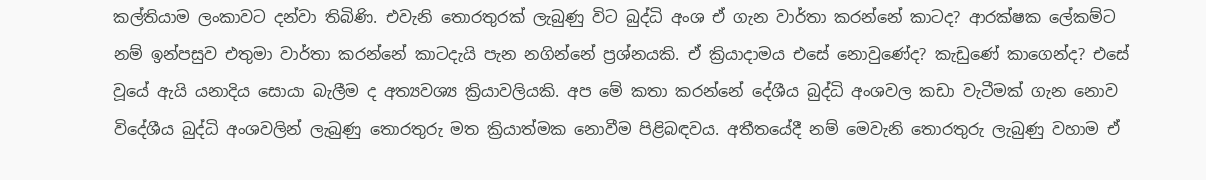කල්තියාම ලංකාවට දන්වා තිබිණි. එවැනි තොරතුරක් ලැබුණු විට බුද්ධි අංශ ඒ ගැන වාර්තා කරන්නේ කාටද? ආරක්ෂක ලේකම්ට නම් ඉන්පසුව එතුමා වාර්තා කරන්නේ කාටදැයි පැන නගින්නේ ප්‍රශ්නයකි. ඒ ක්‍රියාදාමය එසේ නොවුණේද? කැඩුණේ කාගෙන්ද? එසේ වූයේ ඇයි යනාදිය සොයා බැලීම ද අත්‍යවශ්‍ය ක්‍රියාවලියකි. අප මේ කතා කරන්නේ දේශීය බුද්ධි අංශවල කඩා වැටීමක් ගැන නොව විදේශීය බුද්ධි අංශවලින් ලැබුණු තොරතුරු මත ක්‍රියාත්මක නොවීම පිළිබඳවය. අතීතයේදී නම් මෙවැනි තොරතුරු ලැබුණු වහාම ඒ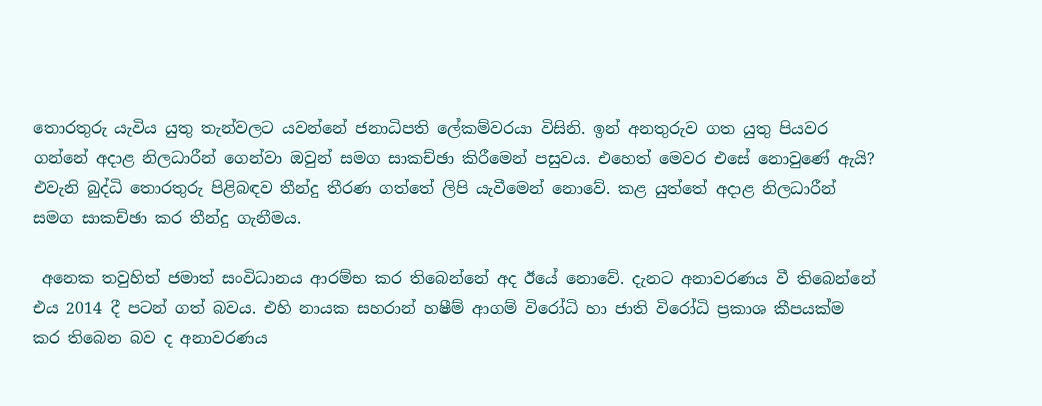තොරතුරු යැවිය යුතු තැන්වලට යවන්නේ ජනාධිපති ලේකම්වරයා විසිනි. ඉන් අනතුරුව ගත යුතු පියවර ගන්නේ අදාළ නිලධාරීන් ගෙන්වා ඔවුන් සමග සාකච්ඡා කිරීමෙන් පසුවය. එහෙත් මෙවර එසේ නොවුණේ ඇයි? එවැනි බුද්ධි තොරතුරු පිළිබඳව තීන්දු තීරණ ගත්තේ ලිපි යැවීමෙන් නොවේ. කළ යුත්තේ අදාළ නිලධාරීන් සමග සාකච්ඡා කර තීන්දු ගැනීමය.

 අනෙක තවුහිත් ජමාත් සංවිධානය ආරම්භ කර තිබෙන්නේ අද ඊයේ නොවේ. දැනට අනාවරණය වී තිබෙන්නේ එය 2014 දී පටන් ගත් බවය. එහි නායක සහරාන් හෂීම් ආගම් විරෝධි හා ජාති විරෝධි ප්‍රකාශ කීපයක්ම කර තිබෙන බව ද අනාවරණය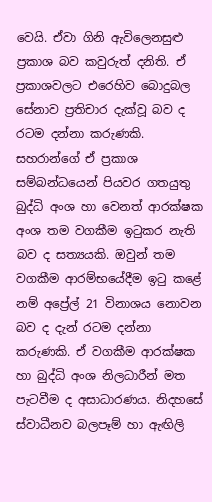වෙයි. ඒවා ගිනි ඇවිලෙනසුළු ප්‍රකාශ බව කවුරුත් දනිති. ඒ ප්‍රකාශවලට එරෙහිව බොදුබල සේනාව ප්‍රතිචාර දැක්වූ බව ද රටම දන්නා කරුණකි. සහරාන්ගේ ඒ ප්‍රකාශ සම්බන්ධයෙන් පියවර ගතයුතු බුද්ධි අංශ හා වෙනත් ආරක්ෂක අංශ තම වගකීම ඉටුකර නැති බව ද සත්‍යයකි. ඔවුන් තම වගකීම ආරම්භයේදීම ඉටු කළේ නම් අප්‍රේල් 21 විනාශය නොවන බව ද දැන් රටම දන්නා කරුණකි. ඒ වගකීම ආරක්ෂක හා බුද්ධි අංශ නිලධාරීන් මත පැටවීම ද අසාධාරණය. නිදහසේ ස්වාධීනව බලපෑම් හා ඇඟිලි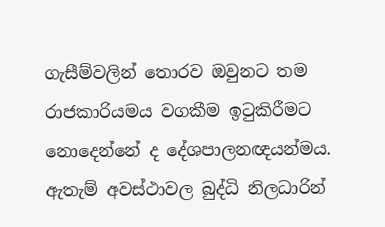ගැසීම්වලින් තොරව ඔවුනට තම රාජකාරියමය වගකීම ඉටුකිරීමට නොදෙන්නේ ද දේශපාලනඥයන්මය. ඇතැම් අවස්ථාවල බුද්ධි නිලධාරින්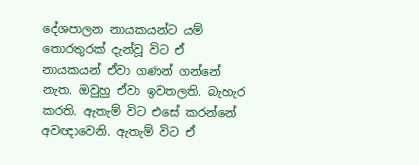දේශපාලන නායකයන්ට යම් තොරතුරක් දැන්වූ විට ඒ නායකයන් ඒවා ගණන් ගන්නේ නැත. ඔවුහු ඒවා ඉවතලති. බැහැර කරති. ඇතැම් විට එසේ කරන්නේ අවඥාවෙනි. ඇතැම් විට ඒ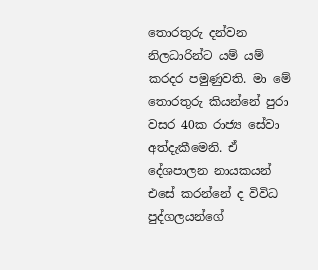තොරතුරු දන්වන නිලධාරින්ට යම් යම් කරදර පමුණුවති. මා මේ තොරතුරු කියන්නේ පුරා වසර 40ක රාජ්‍ය සේවා අත්දැකීමෙනි. ඒ දේශපාලන නායකයන් එසේ කරන්නේ ද විවිධ පුද්ගලයන්ගේ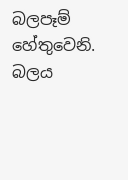බලපෑම් හේතුවෙනි. බලය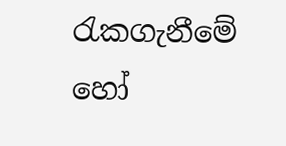රැකගැනීමේ හෝ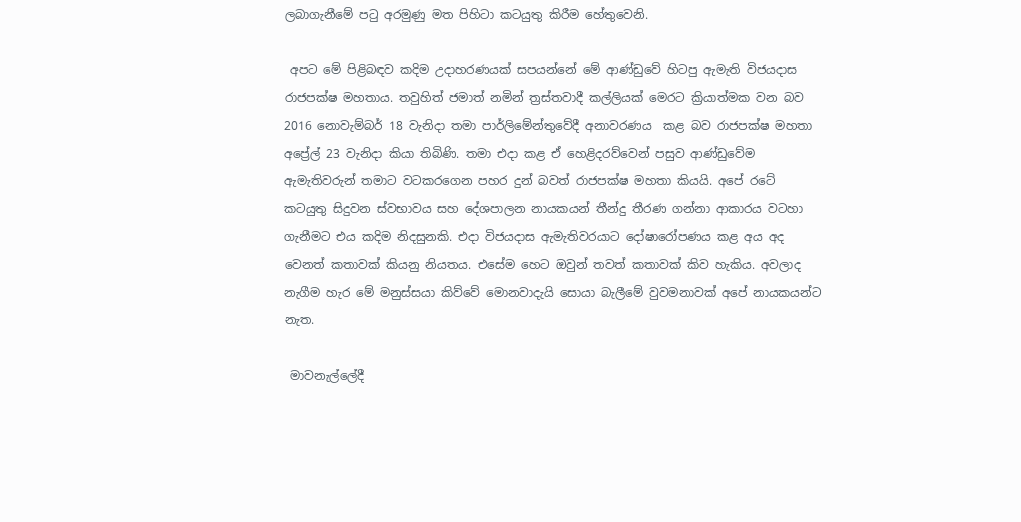ලබාගැනීමේ පටු අරමුණු මත පිහිටා කටයුතු කිරීම හේතුවෙනි.

 අපට මේ පිළිබඳව කදිම උදාහරණයක් සපයන්නේ මේ ආණ්ඩුවේ හිටපු ඇමැති විජයදාස රාජපක්ෂ මහතාය. තවුහිත් ජමාත් නමින් ත්‍රස්තවාදී කල්ලියක් මෙරට ක්‍රියාත්මක වන බව 2016 නොවැම්බර් 18 වැනිදා තමා පාර්ලිමේන්තුවේදී අනාවරණය  කළ බව රාජපක්ෂ මහතා අප්‍රේල් 23 වැනිදා කියා තිබිණි. තමා එදා කළ ඒ හෙළිදරව්වෙන් පසුව ආණ්ඩුවේම ඇමැතිවරුන් තමාට වටකරගෙන පහර දුන් බවත් රාජපක්ෂ මහතා කියයි. අපේ රටේ කටයුතු සිදුවන ස්වභාවය සහ දේශපාලන නායකයන් තීන්දු තීරණ ගන්නා ආකාරය වටහා ගැනීමට එය කදිම නිදසුනකි. එදා විජයදාස ඇමැතිවරයාට දෝෂාරෝපණය කළ අය අද වෙනත් කතාවක් කියනු නියතය. එසේම හෙට ඔවුන් තවත් කතාවක් කිව හැකිය. අවලාද නැගීම හැර මේ මනුස්සයා කිව්වේ මොනවාදැයි සොයා බැලීමේ වුවමනාවක් අපේ නායකයන්ට නැත.

 මාවනැල්ලේදී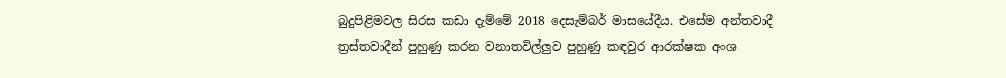බුදුපිළිමවල සිරස කඩා දැම්මේ 2018 දෙසැම්බර් මාසයේදීය. එසේම අන්තවාදී ත්‍රස්තවාදීන් පුහුණු කරන වනාතවිල්ලුව පුහුණු කඳවුර ආරක්ෂක අංශ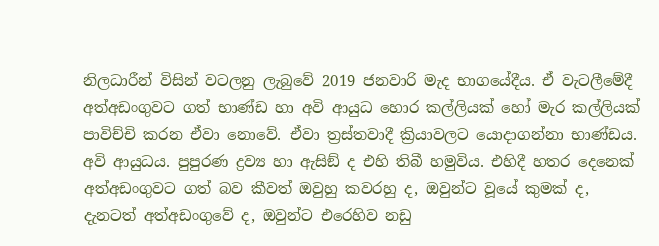නිලධාරීන් විසින් වටලනු ලැබුවේ 2019 ජනවාරි මැද භාගයේදීය. ඒ වැටලීමේදී අත්අඩංගුවට ගත් භාණ්ඩ හා අවි ආයුධ හොර කල්ලියක් හෝ මැර කල්ලියක් පාවිච්චි කරන ඒවා නොවේ. ඒවා ත්‍රස්තවාදී ක්‍රියාවලට යොදාගන්නා භාණ්ඩය. අවි ආයුධය. පුපුරණ ද්‍රව්‍ය හා ඇසිඞ් ද එහි තිබී හමුවිය. එහිදී හතර දෙනෙක් අත්අඩංගුවට ගත් බව කීවත් ඔවුහු කවරහු ද, ඔවුන්ට වූයේ කුමක් ද, දැනටත් අත්අඩංගුවේ ද, ඔවුන්ට එරෙහිව නඩු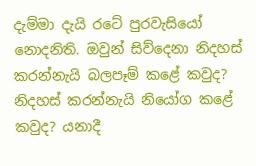දැම්මා දැයි රටේ පුරවැසියෝ නොදනිති. ඔවුන් සිව්දෙනා නිදහස් කරන්නැයි බලපෑම් කළේ කවුද? නිදහස් කරන්නැයි නියෝග කළේ කවුද? යනාදී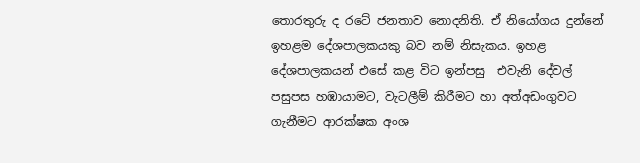තොරතුරු ද රටේ ජනතාව නොදනිති. ඒ නියෝගය දුන්නේ ඉහළම දේශපාලකයකු බව නම් නිසැකය. ඉහළ දේශපාලකයන් එසේ කළ විට ඉන්පසු  එවැනි දේවල් පසුපස හඹායාමට, වැටලීම් කිරීමට හා අත්අඩංගුවට ගැනීමට ආරක්ෂක අංශ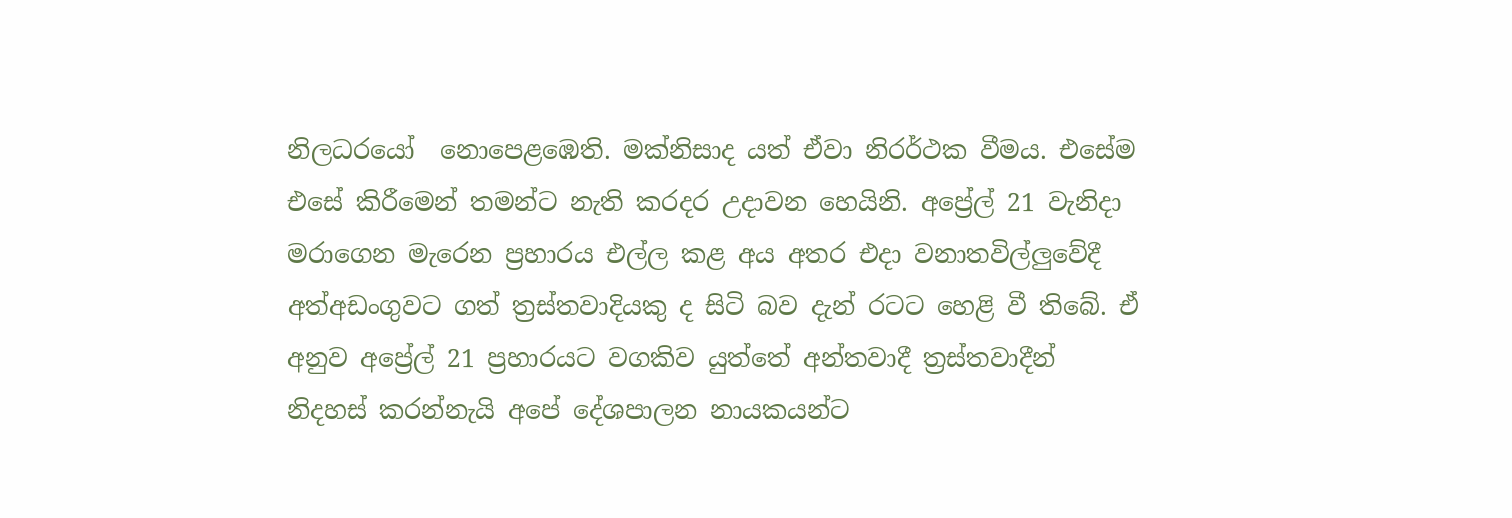නිලධරයෝ  නොපෙළඹෙති. මක්නිසාද යත් ඒවා නිරර්ථක වීමය. එසේම එසේ කිරීමෙන් තමන්ට නැති කරදර උදාවන හෙයිනි. අප්‍රේල් 21 වැනිදා මරාගෙන මැරෙන ප්‍රහාරය එල්ල කළ අය අතර එදා වනාතවිල්ලුවේදී අත්අඩංගුවට ගත් ත්‍රස්තවාදියකු ද සිටි බව දැන් රටට හෙළි වී තිබේ. ඒ අනුව අප්‍රේල් 21 ප්‍රහාරයට වගකිව යුත්තේ අන්තවාදී ත්‍රස්තවාදීන් නිදහස් කරන්නැයි අපේ දේශපාලන නායකයන්ට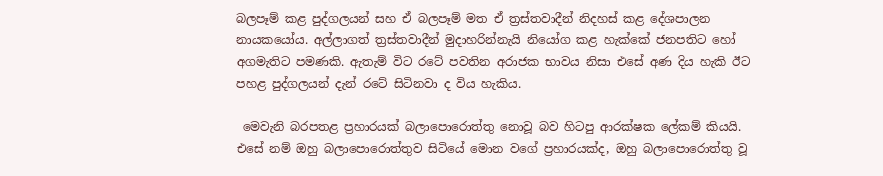බලපෑම් කළ පුද්ගලයන් සහ ඒ බලපෑම් මත ඒ ත්‍රස්තවාදීන් නිදහස් කළ දේශපාලන නායකයෝය. අල්ලාගත් ත්‍රස්තවාදීන් මුදාහරින්නැයි නියෝග කළ හැක්කේ ජනපතිට හෝ අගමැතිට පමණකි. ඇතැම් විට රටේ පවතින අරාජක භාවය නිසා එසේ අණ දිය හැකි ඊට පහළ පුද්ගලයන් දැන් රටේ සිටිනවා ද විය හැකිය.

 මෙවැනි බරපතළ ප්‍රහාරයක් බලාපොරොත්තු නොවූ බව හිටපු ආරක්ෂක ලේකම් කියයි. එසේ නම් ඔහු බලාපොරොත්තුව සිටියේ මොන වගේ ප්‍රහාරයක්ද, ඔහු බලාපොරොත්තු වූ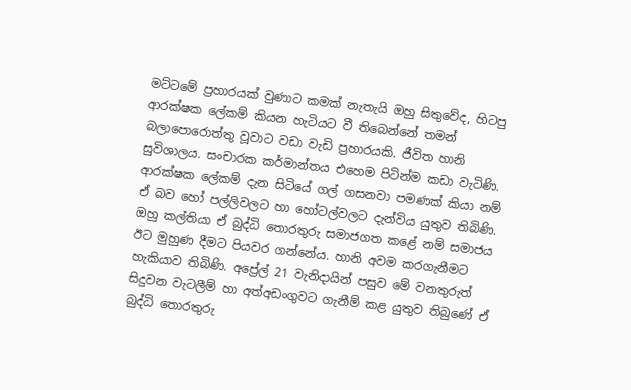මට්ටමේ ප්‍රහාරයක් වුණාට කමක් නැතැයි ඔහු සිතුවේද, හිටපු ආරක්ෂක ලේකම් කියන හැටියට වී තිබෙන්නේ තමන් බලාපොරොත්තු වූවාට වඩා වැඩි ප්‍රහාරයකි. ජීවිත හානි සුවිශාලය. සංචාරක කර්මාන්තය එහෙම පිටින්ම කඩා වැටිණි. ආරක්ෂක ලේකම් දැන සිටියේ ගල් ගසනවා පමණක් කියා නම් ඒ බව හෝ පල්ලිවලට හා හෝටල්වලට දැන්විය යුතුව තිබිණි. ඔහු කල්තියා ඒ බුද්ධි තොරතුරු සමාජගත කළේ නම් සමාජය ඊට මුහුණ දීමට පියවර ගන්නේය. හානි අවම කරගැනීමට හැකියාව තිබිණි. අප්‍රේල් 21 වැනිදායින් පසුව මේ වනතුරුත් සිදුවන වැටලීම් හා අත්අඩංගුවට ගැනීම් කළ යුතුව තිබුණේ ඒ බුද්ධි තොරතුරු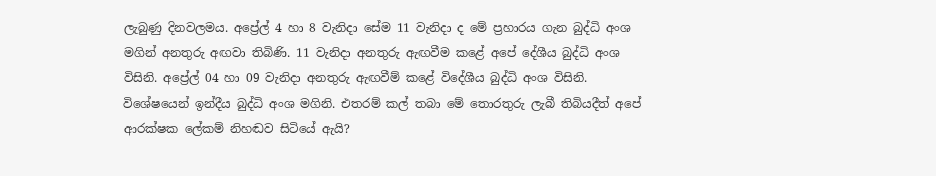ලැබුණු දිනවලමය. අප්‍රේල් 4 හා 8 වැනිදා සේම 11 වැනිදා ද මේ ප්‍රහාරය ගැන බුද්ධි අංශ මගින් අනතුරු අඟවා තිබිණි. 11 වැනිදා අනතුරු ඇඟවීම කළේ අපේ දේශීය බුද්ධි අංශ විසිනි. අප්‍රේල් 04 හා 09 වැනිදා අනතුරු ඇඟවීම් කළේ විදේශීය බුද්ධි අංශ විසිනි. විශේෂයෙන් ඉන්දීය බුද්ධි අංශ මගිනි. එතරම් කල් තබා මේ තොරතුරු ලැබී තිබියදීත් අපේ ආරක්ෂක ලේකම් නිහඬව සිටියේ ඇයි?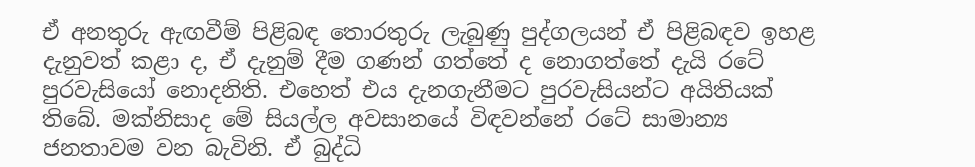ඒ අනතුරු ඇඟවීම් පිළිබඳ තොරතුරු ලැබුණු පුද්ගලයන් ඒ පිළිබඳව ඉහළ දැනුවත් කළා ද, ඒ දැනුම් දීම ගණන් ගත්තේ ද නොගත්තේ දැයි රටේ පුරවැසියෝ නොදනිති. එහෙත් එය දැනගැනීමට පුරවැසියන්ට අයිතියක් තිබේ. මක්නිසාද මේ සියල්ල අවසානයේ විඳවන්නේ රටේ සාමාන්‍ය ජනතාවම වන බැවිනි. ඒ බුද්ධි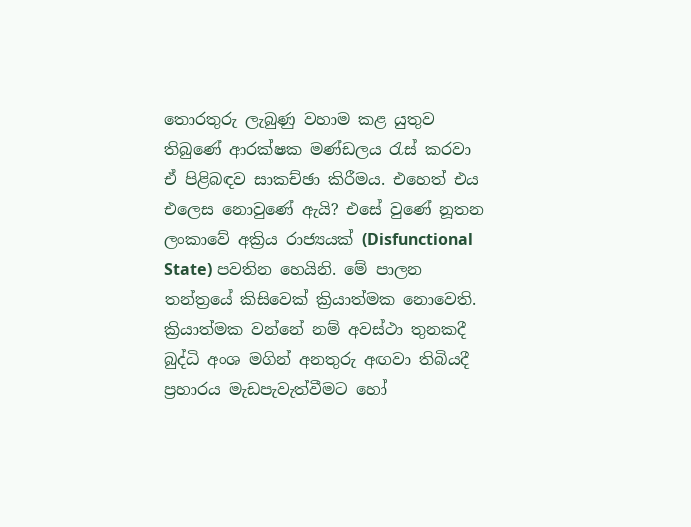තොරතුරු ලැබුණු වහාම කළ යුතුව තිබුණේ ආරක්ෂක මණ්ඩලය රැස් කරවා ඒ පිළිබඳව සාකච්ඡා කිරීමය. එහෙත් එය එලෙස නොවුණේ ඇයි? එසේ වුණේ නූතන ලංකාවේ අක්‍රිය රාජ්‍යයක් (Disfunctional State) පවතින හෙයිනි. මේ පාලන තන්ත්‍රයේ කිසිවෙක් ක්‍රියාත්මක නොවෙති. ක්‍රියාත්මක වන්නේ නම් අවස්ථා තුනකදී බුද්ධි අංශ මගින් අනතුරු අඟවා තිබියදී ප්‍රහාරය මැඩපැවැත්වීමට හෝ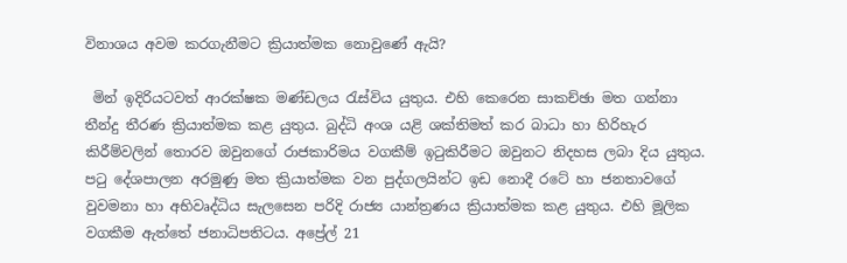විනාශය අවම කරගැනීමට ක්‍රියාත්මක නොවුණේ ඇයි?

 මින් ඉදිරියටවත් ආරක්ෂක මණ්ඩලය රැස්විය යුතුය. එහි කෙරෙන සාකච්ඡා මත ගන්නා තීන්දු තීරණ ක්‍රියාත්මක කළ යුතුය. බුද්ධි අංශ යළි ශක්තිමත් කර බාධා හා හිරිහැර කිරීම්වලින් තොරව ඔවුනගේ රාජකාරිමය වගකීම් ඉටුකිරීමට ඔවුනට නිදහස ලබා දිය යුතුය. පටු දේශපාලන අරමුණු මත ක්‍රියාත්මක වන පුද්ගලයින්ට ඉඩ නොදී රටේ හා ජනතාවගේ වුවමනා හා අභිවෘද්ධිය සැලසෙන පරිදි රාජ්‍ය යාන්ත්‍රණය ක්‍රියාත්මක කළ යුතුය. එහි මූලික වගකීම ඇත්තේ ජනාධිපතිටය. අප්‍රේල් 21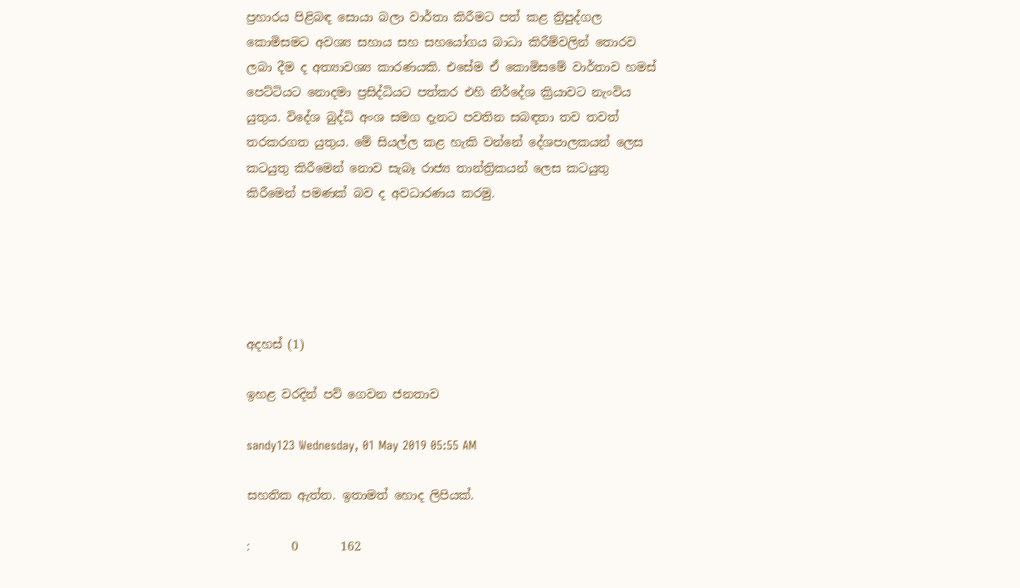ප්‍රහාරය පිළිබඳ සොයා බලා වාර්තා කිරීමට පත් කළ ත්‍රිපුද්ගල කොමිසමට අවශ්‍ය සහාය සහ සහයෝගය බාධා කිරීම්වලින් තොරව ලබා දීම ද අත්‍යාවශ්‍ය කාරණයකි. එසේම ඒ කොමිසමේ වාර්තාව හමස් පෙට්ටියට නොදමා ප්‍රසිද්ධියට පත්කර එහි නිර්දේශ ක්‍රියාවට නැංවිය යුතුය. විදේශ බුද්ධි අංශ සමග දැනට පවතින සබඳතා තව තවත් තරකරගත යුතුය. මේ සියල්ල කළ හැකි වන්නේ දේශපාලකයන් ලෙස කටයුතු කිරීමෙන් නොව සැබෑ රාජ්‍ය තාන්ත්‍රිකයන් ලෙස කටයුතු කිරීමෙන් පමණක් බව ද අවධාරණය කරමු.





අදහස් (1)

ඉහළ වරදින් පව් ගෙවන ජනතාව

sandy123 Wednesday, 01 May 2019 05:55 AM

සහතික ඇත්ත. ඉතාමත් හොද ලිපියක්.

:       0       162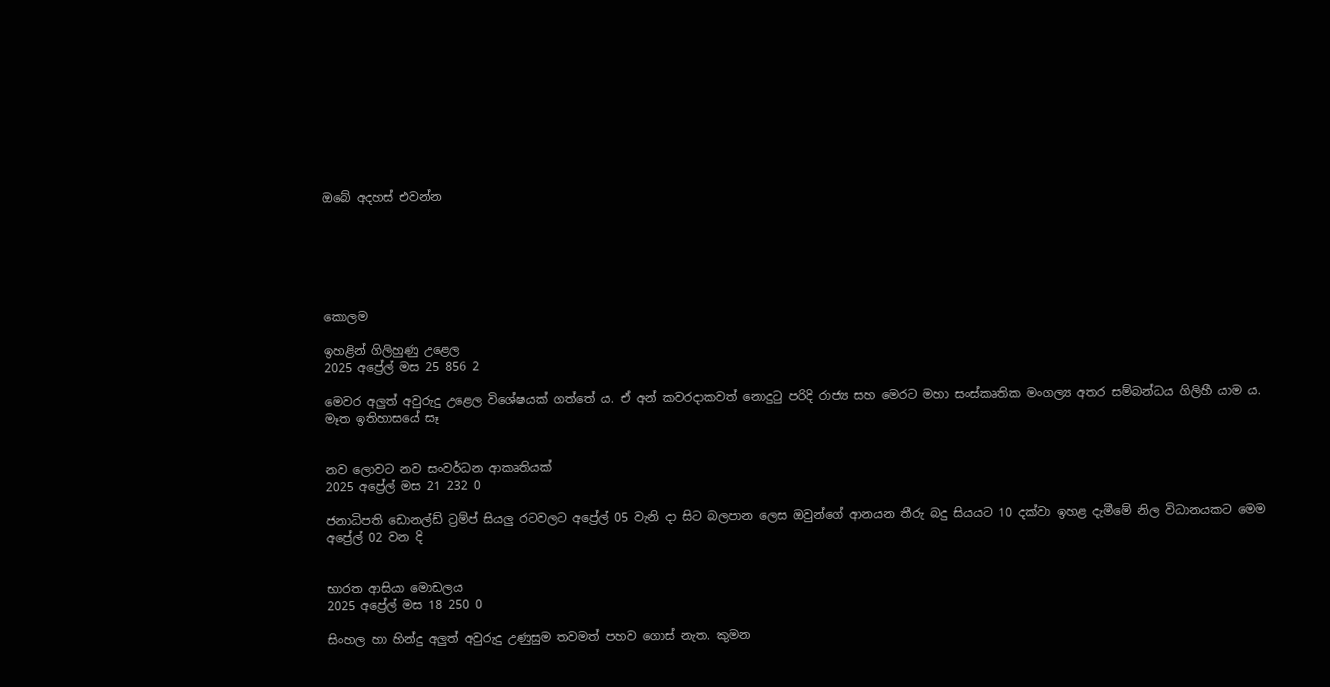ඔබේ අදහස් එවන්න






කොලම

ඉහළින් ගිලිහුණු උළෙල
2025 අප්‍රේල් මස 25 856 2

මෙවර අලු‍ත් අවුරුදු උළෙල විශේෂයක් ගත්තේ ය. ඒ අන් කවරදාකවත් නොදුටු පරිදි රාජ්‍ය සහ මෙරට මහා සංස්කෘතික මංගල්‍ය අතර සම්බන්ධය ගිලිහී යාම ය. මෑත ඉතිහාසයේ සෑ


නව ලොවට නව සංවර්ධන ආකෘතියක්
2025 අප්‍රේල් මස 21 232 0

ජනාධිපති ඩොනල්ඩ් ට්‍රම්ප් සියලු‍ රටවලට අප්‍රේල් 05 වැනි දා සිට බලපාන ලෙස ඔවුන්ගේ ආනයන තීරු බදු සියයට 10 දක්වා ඉහළ දැමීමේ නිල විධානයකට මෙම අප්‍රේල් 02 වන දි


භාරත ආසියා මොඩලය
2025 අප්‍රේල් මස 18 250 0

සිංහල හා හින්දු අලුත් අවුරුදු උණුසුම තවමත් පහව ගොස් නැත. කුමන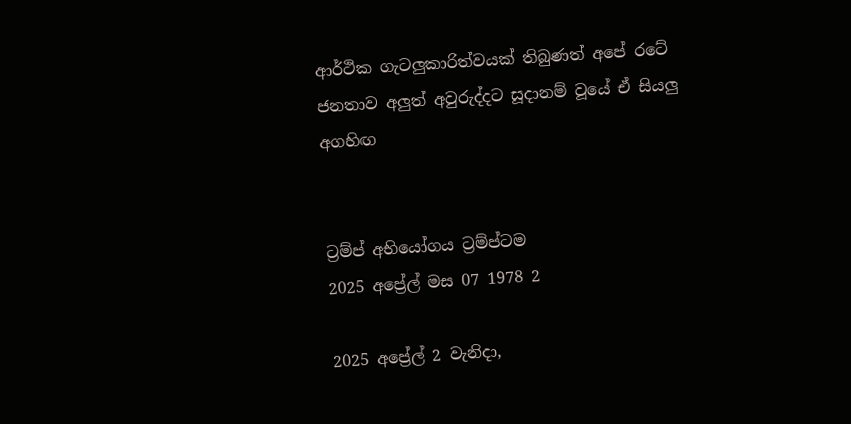ආර්ථික ගැටලුකාරිත්වයක් තිබුණත් අපේ රටේ ජනතාව අලුත් අවුරුද්දට සූදානම් වූයේ ඒ සියලු අගහිඟ


ට්‍රම්ප් අභියෝගය ට්‍රම්ප්ටම
2025 අප්‍රේල් මස 07 1978 2

2025 අප්‍රේල් 2 වැනිදා,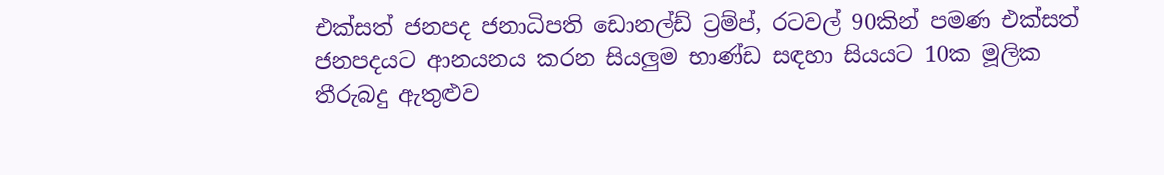එක්සත් ජනපද ජනාධිපති ඩොනල්ඩ් ට්‍රම්ප්, රටවල් 90කින් පමණ එක්සත් ජනපදයට ආනයනය කරන සියලු‍ම භාණ්ඩ සඳහා සියයට 10ක මූලික තීරුබදු ඇතුළුව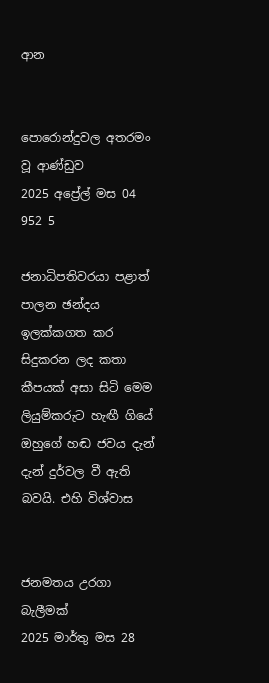ආන


පොරොන්දුවල අතරමං වූ ආණ්ඩුව
2025 අප්‍රේල් මස 04 952 5

ජනාධිපතිවරයා පළාත් පාලන ඡන්දය ඉලක්කගත කර සිදුකරන ලද කතා කීපයක් අසා සිටි මෙම ලියුම්කරුට හැඟී ගියේ ඔහුගේ හඬ ජවය දැන් දැන් දුර්වල වී ඇති බවයි. එහි විශ්වාස


ජනමතය උරගා බැලීමක්
2025 මාර්තු මස 28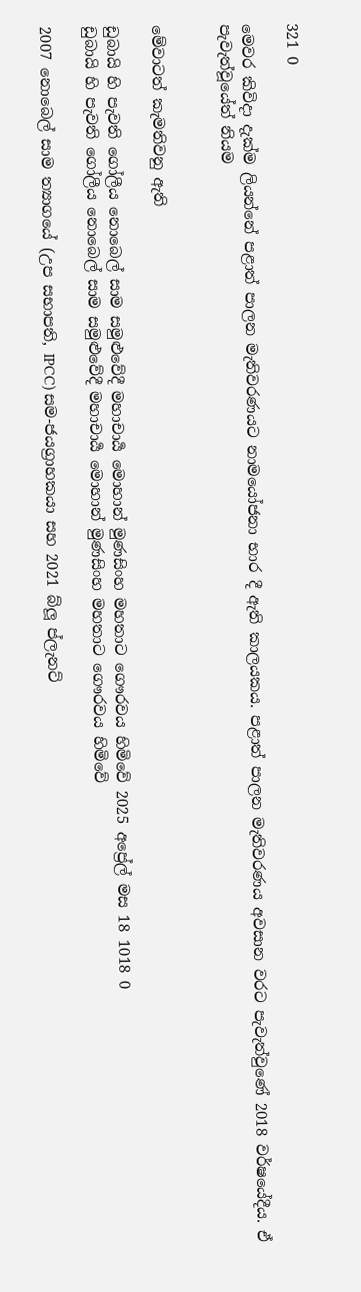321 0

මෙවර කිවිදා දැක්ම ලියන්නේ පළාත් පාලන මැතිවරණයට නාමයෝජනා භාර දී ඇති කාලයකය. පළාත් පාලන මැතිවරණය අවසාන වරට පැවැත්වුණේ 2018 වර්ෂයේදීය. ඒ පැවැත්වූයේත් නියම


මේවාටත් කැමතිවනු ඇති

ඩුබායි හි පැවති ගෝලීය නොබෙල් සාම සමුළුවේදී මහාචාර්‍ය මොහාන් මුණසිංහ මහතාට ගෞරවය හිමිවේ 2025 අප්‍රේල් මස 18 1018 0
ඩුබායි හි පැවති ගෝලීය නොබෙල් සාම සමුළුවේදී මහාචාර්‍ය මොහාන් මුණසිංහ මහතාට ගෞරවය හිමිවේ

2007 නොබෙල් සාම ත්‍යාගයේ (උප සභාපති, IPCC) සම-ජයග්‍රාහකයා සහ 2021 බ්ලූ ප්ලැනට්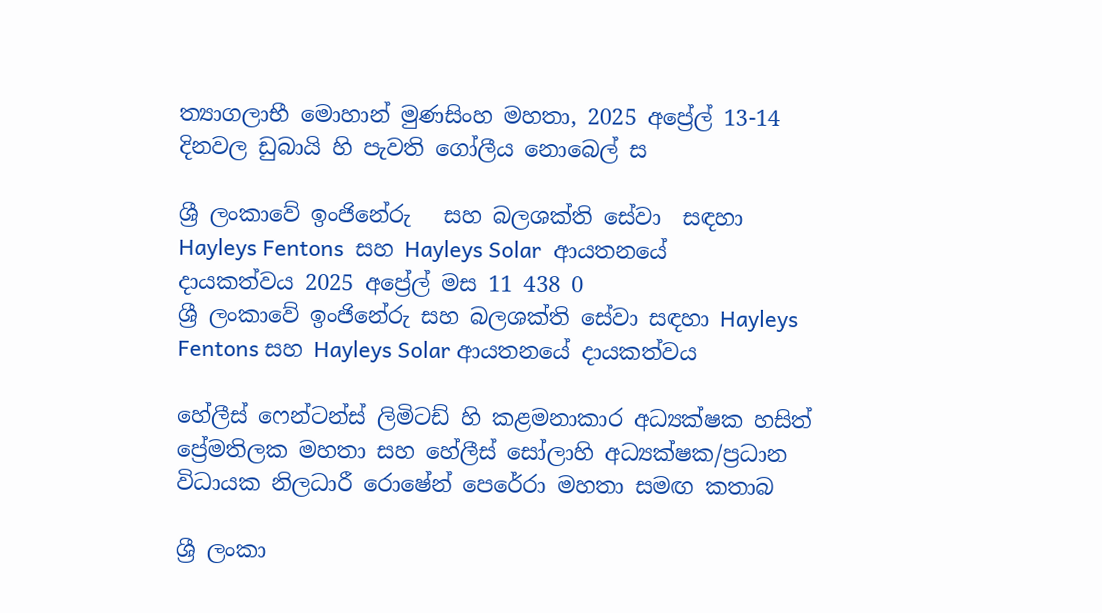ත්‍යාගලාභී මොහාන් මුණසිංහ මහතා, 2025 අප්‍රේල් 13-14 දිනවල ඩුබායි හි පැවති ගෝලීය නොබෙල් ස

ශ්‍රී ලංකාවේ ඉංජිනේරු   සහ බලශක්ති සේවා  සඳහා Hayleys Fentons  සහ Hayleys Solar  ආයතනයේ  දායකත්වය 2025 අප්‍රේල් මස 11 438 0
ශ්‍රී ලංකාවේ ඉංජිනේරු සහ බලශක්ති සේවා සඳහා Hayleys Fentons සහ Hayleys Solar ආයතනයේ දායකත්වය

හේලීස් ෆෙන්ටන්ස් ලිමිටඩ් හි කළමනාකාර අධ්‍යක්ෂක හසිත් ප්‍රේමතිලක මහතා සහ හේලීස් සෝලාහි අධ්‍යක්ෂක/ප්‍රධාන විධායක නිලධාරී රොෂේන් පෙරේරා මහතා සමඟ කතාබ

ශ්‍රී ලංකා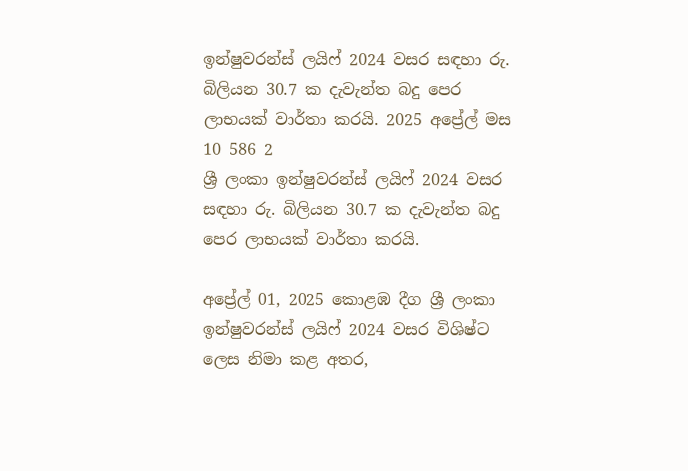ඉන්ෂුවරන්ස් ලයිෆ් 2024 වසර සඳහා රු. බිලියන 30.7 ක දැවැන්ත බදු පෙර ලාභයක් වාර්තා කරයි. 2025 අප්‍රේල් මස 10 586 2
ශ්‍රී ලංකා ඉන්ෂුවරන්ස් ලයිෆ් 2024 වසර සඳහා රු. බිලියන 30.7 ක දැවැන්ත බදු පෙර ලාභයක් වාර්තා කරයි.

අප්‍රේල් 01, 2025 කොළඹ දීග ශ්‍රී ලංකා ඉන්ෂුවරන්ස් ලයිෆ් 2024 වසර විශිෂ්ට ලෙස නිමා කළ අතර,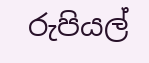රුපියල්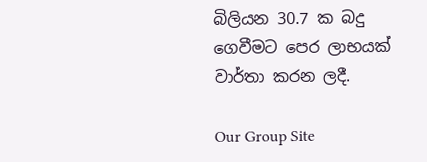බිලියන 30.7 ක බදු ගෙවීමට පෙර ලාභයක් වාර්තා කරන ලදී.

Our Group Site